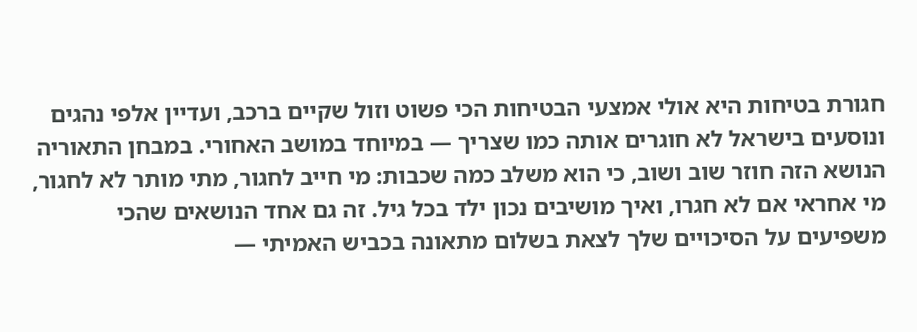חגורת בטיחות היא אולי אמצעי הבטיחות הכי פשוט וזול שקיים ברכב, ועדיין אלפי נהגים ונוסעים בישראל לא חוגרים אותה כמו שצריך — במיוחד במושב האחורי. במבחן התאוריה הנושא הזה חוזר שוב ושוב, כי הוא משלב כמה שכבות: מי חייב לחגור, מתי מותר לא לחגור, מי אחראי אם לא חגרו, ואיך מושיבים נכון ילד בכל גיל. זה גם אחד הנושאים שהכי משפיעים על הסיכויים שלך לצאת בשלום מתאונה בכביש האמיתי —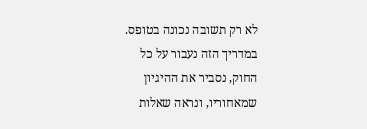לא רק תשובה נכונה בטופס. במדריך הזה נעבור על כל החוק, נסביר את ההיגיון שמאחוריו, ונראה שאלות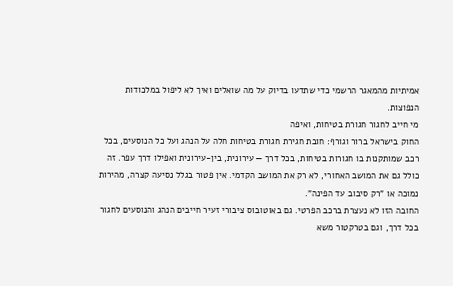אמיתיות מהמאגר הרשמי כדי שתדעו בדיוק על מה שואלים ואיך לא ליפול במלכודות הנפוצות.
מי חייב לחגור חגורת בטיחות, ואיפה
החוק בישראל ברור וגורף: חובת חגירת חגורת בטיחות חלה על הנהג ועל כל הנוסעים, בכל רכב שמותקנות בו חגורות בטיחות, בכל דרך — עירונית, בין-עירונית ואפילו דרך עפר. זה כולל גם את המושב האחורי, לא רק את המושב הקדמי. אין פטור בגלל נסיעה קצרה, מהירות נמוכה או "רק סיבוב עד הפינה".
החובה הזו לא נעצרת ברכב הפרטי. גם באוטובוס ציבורי זעיר חייבים הנהג והנוסעים לחגור בכל דרך, וגם בטרקטור משא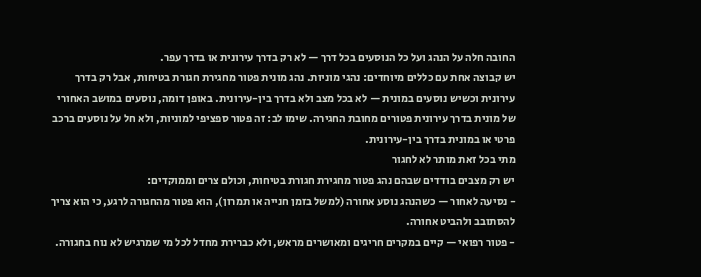החובה חלה על הנהג ועל כל הנוסעים בכל דרך — לא רק בדרך עירונית או בדרך עפר.
יש קבוצה אחת עם כללים מיוחדים: נהגי מוניות. נהג מונית פטור מחגירת חגורת בטיחות, אבל רק בדרך עירונית וכשיש נוסעים במונית — לא בכל מצב ולא בדרך בין-עירונית. באופן דומה, נוסעים במושב האחורי של מונית בדרך עירונית פטורים מחובת החגירה. שימו לב: זה פטור ספציפי למוניות, ולא חל על נוסעים ברכב פרטי או במונית בדרך בין-עירונית.
מתי בכל זאת מותר לא לחגור
יש רק מצבים בודדים שבהם נהג פטור מחגירת חגורת בטיחות, וכולם צרים וממוקדים:
- נסיעה לאחור — כשהנהג נוסע אחורה (למשל בזמן חנייה או תמרון), הוא פטור מהחגורה לרגע, כי הוא צריך להסתובב ולהביט אחורה.
- פטור רפואי — קיים במקרים חריגים ומאושרים מראש, ולא כברירת מחדל לכל מי שמרגיש לא נוח בחגורה.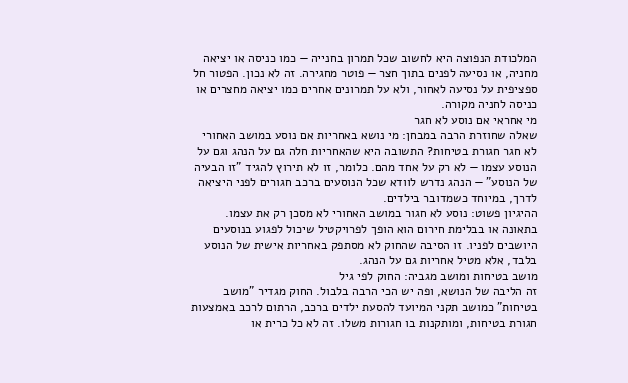המלכודת הנפוצה היא לחשוב שכל תמרון בחנייה — כמו כניסה או יציאה מחניה, או נסיעה לפנים בתוך חצר — פוטר מחגירה. זה לא נכון. הפטור חל ספציפית על נסיעה לאחור, ולא על תמרונים אחרים כמו יציאה מחצרים או כניסה לחניה מקורה.
מי אחראי אם נוסע לא חגר
שאלה שחוזרת הרבה במבחן: מי נושא באחריות אם נוסע במושב האחורי לא חגר חגורת בטיחות? התשובה היא שהאחריות חלה גם על הנהג וגם על הנוסע עצמו — לא רק על אחד מהם. כלומר, זו לא תירוץ להגיד "זו הבעיה של הנוסע" — הנהג נדרש לוודא שכל הנוסעים ברכב חגורים לפני היציאה לדרך, במיוחד כשמדובר בילדים.
ההיגיון פשוט: נוסע לא חגור במושב האחורי לא מסכן רק את עצמו. בתאונה או בבלימת חירום הוא הופך לפרויקטיל שיכול לפגוע בנוסעים היושבים לפניו. זו הסיבה שהחוק לא מסתפק באחריות אישית של הנוסע בלבד, אלא מטיל אחריות גם על הנהג.
מושב בטיחות ומושב מגביה: החוק לפי גיל
זה הליבה של הנושא, ופה יש הכי הרבה בלבול. החוק מגדיר "מושב בטיחות" כמושב תקני המיועד להסעת ילדים ברכב, הרתום לרכב באמצעות חגורת בטיחות, ומותקנות בו חגורות משלו. זה לא כל כרית או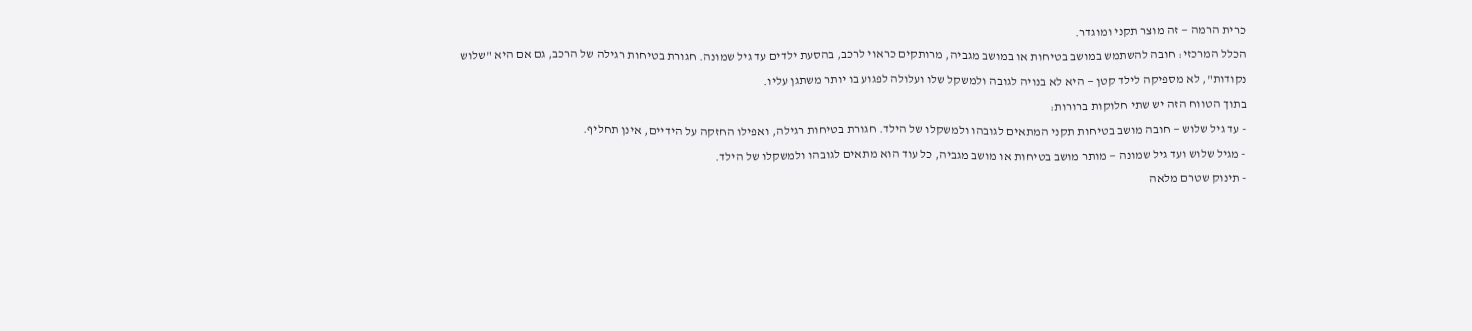כרית הרמה — זה מוצר תקני ומוגדר.
הכלל המרכזי: חובה להשתמש במושב בטיחות או במושב מגביה, מרותקים כראוי לרכב, בהסעת ילדים עד גיל שמונה. חגורת בטיחות רגילה של הרכב, גם אם היא "שלוש נקודות", לא מספיקה לילד קטן — היא לא בנויה לגובה ולמשקל שלו ועלולה לפגוע בו יותר משתגן עליו.
בתוך הטווח הזה יש שתי חלוקות ברורות:
- עד גיל שלוש — חובה מושב בטיחות תקני המתאים לגובהו ולמשקלו של הילד. חגורת בטיחות רגילה, ואפילו החזקה על הידיים, אינן תחליף.
- מגיל שלוש ועד גיל שמונה — מותר מושב בטיחות או מושב מגביה, כל עוד הוא מתאים לגובהו ולמשקלו של הילד.
- תינוק שטרם מלאה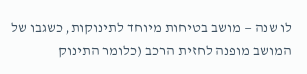לו שנה — מושב בטיחות מיוחד לתינוקות, כשגבו של המושב מופנה לחזית הרכב (כלומר התינוק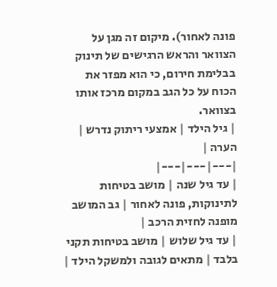פונה לאחור). מיקום זה מגן על הצוואר והראש הרגישים של תינוק בבלימת חירום, כי הוא מפזר את הכוח על כל הגב במקום מרכז אותו בצוואר.
| גיל הילד | אמצעי ריתוק נדרש | הערה |
|---|---|---|
| עד גיל שנה | מושב בטיחות לתינוקות, פונה לאחור | גב המושב מופנה לחזית הרכב |
| עד גיל שלוש | מושב בטיחות תקני בלבד | מתאים לגובה ולמשקל הילד |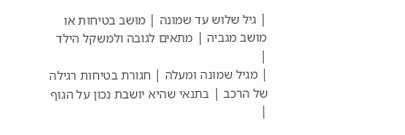| גיל שלוש עד שמונה | מושב בטיחות או מושב מגביה | מתאים לגובה ולמשקל הילד |
| מגיל שמונה ומעלה | חגורת בטיחות רגילה של הרכב | בתנאי שהיא יושבת נכון על הגוף |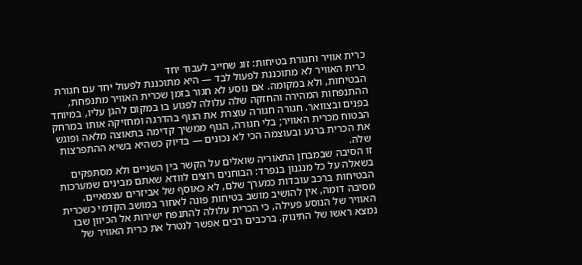כרית אוויר וחגורת בטיחות: זוג שחייב לעבוד יחד
כרית האוויר לא מתוכננת לפעול לבד — היא מתוכננת לפעול יחד עם חגורת הבטיחות, ולא במקומה. אם נוסע לא חגור בזמן שכרית האוויר מתנפחת, ההתנפחות המהירה והחזקה שלה עלולה לפגוע בו במקום להגן עליו, במיוחד בפנים ובצוואר. חגורה חגורה עוצרת את הגוף בהדרגה ומחזיקה אותו במרחק הבטוח מכרית האוויר; בלי חגורה, הגוף ממשיך קדימה בתאוצה מלאה ופוגש את הכרית ברגע ובעוצמה הכי לא נכונים — בדיוק כשהיא בשיא ההתפרצות שלה.
זו הסיבה שבמבחן התאוריה שואלים על הקשר בין השניים ולא מסתפקים בשאלה על כל מנגנון בנפרד: הבוחנים רוצים לוודא שאתם מבינים שמערכות הבטיחות ברכב עובדות כמערך שלם, לא כאוסף של אביזרים עצמאיים.
מסיבה דומה, אין להושיב מושב בטיחות פונה לאחור במושב הקדמי כשכרית האוויר של הנוסע פעילה, כי הכרית עלולה להתנפח ישירות אל הכיוון שבו נמצא ראשו של התינוק. ברכבים רבים אפשר לנטרל את כרית האוויר של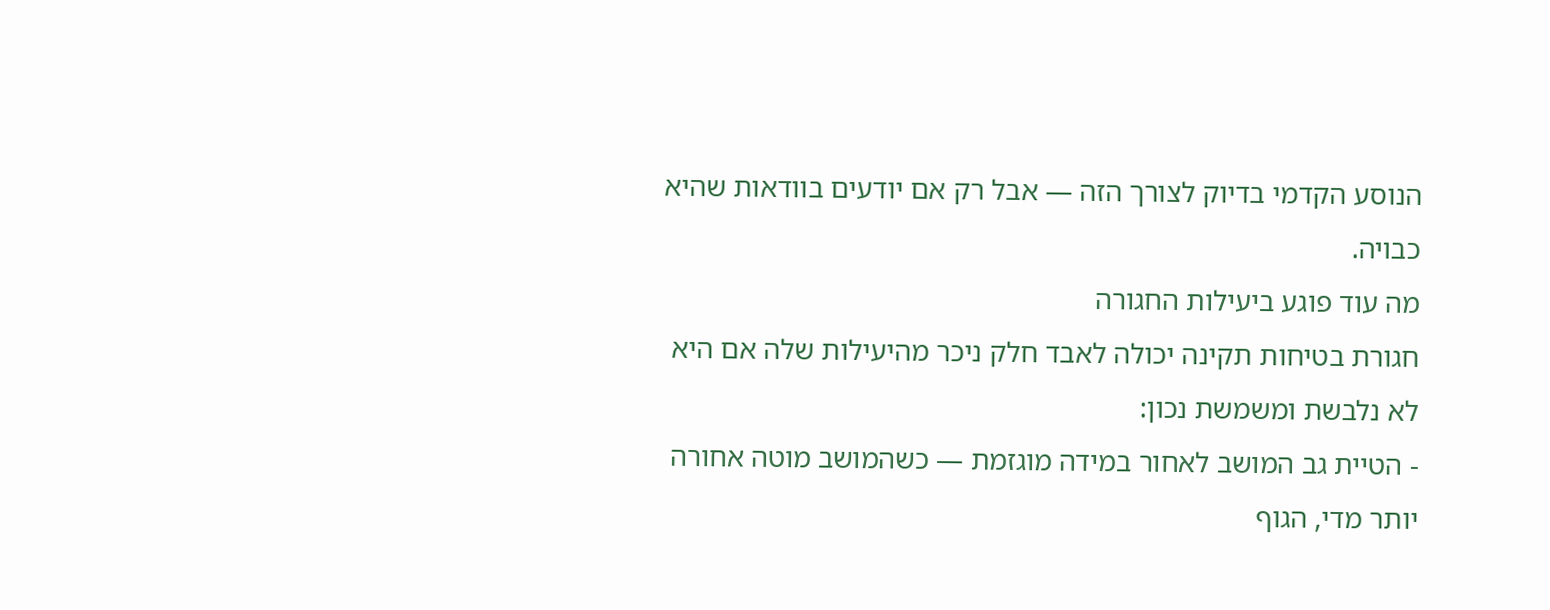הנוסע הקדמי בדיוק לצורך הזה — אבל רק אם יודעים בוודאות שהיא כבויה.
מה עוד פוגע ביעילות החגורה
חגורת בטיחות תקינה יכולה לאבד חלק ניכר מהיעילות שלה אם היא לא נלבשת ומשמשת נכון:
- הטיית גב המושב לאחור במידה מוגזמת — כשהמושב מוטה אחורה יותר מדי, הגוף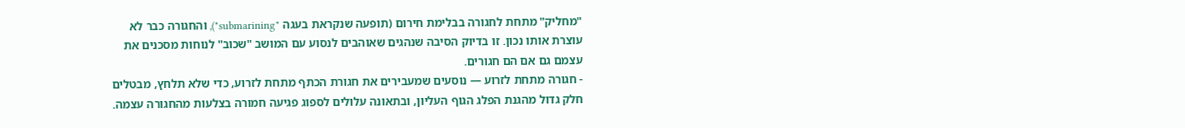"מחליק" מתחת לחגורה בבלימת חירום (תופעה שנקראת בעגה "submarining"), והחגורה כבר לא עוצרת אותו נכון. זו בדיוק הסיבה שנהגים שאוהבים לנסוע עם המושב "שכוב" לנוחות מסכנים את עצמם גם אם הם חגורים.
- חגורה מתחת לזרוע — נוסעים שמעבירים את חגורת הכתף מתחת לזרוע, כדי שלא תלחץ, מבטלים חלק גדול מהגנת הפלג הגוף העליון, ובתאונה עלולים לספוג פגיעה חמורה בצלעות מהחגורה עצמה.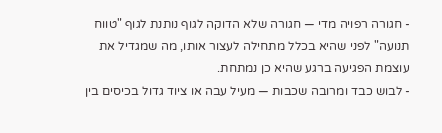- חגורה רפויה מדי — חגורה שלא הדוקה לגוף נותנת לגוף "טווח תנועה" לפני שהיא בכלל מתחילה לעצור אותו, מה שמגדיל את עוצמת הפגיעה ברגע שהיא כן נמתחת.
- לבוש כבד ומרובה שכבות — מעיל עבה או ציוד גדול בכיסים בין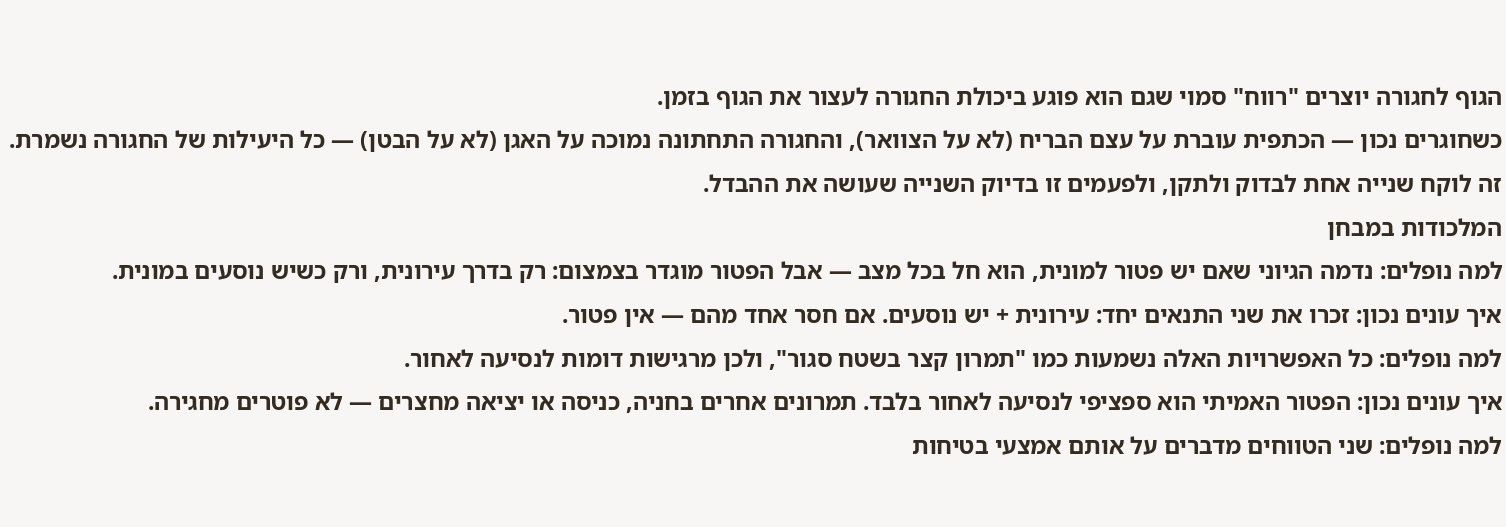הגוף לחגורה יוצרים "רווח" סמוי שגם הוא פוגע ביכולת החגורה לעצור את הגוף בזמן.
כשחוגרים נכון — הכתפית עוברת על עצם הבריח (לא על הצוואר), והחגורה התחתונה נמוכה על האגן (לא על הבטן) — כל היעילות של החגורה נשמרת. זה לוקח שנייה אחת לבדוק ולתקן, ולפעמים זו בדיוק השנייה שעושה את ההבדל.
המלכודות במבחן
למה נופלים: נדמה הגיוני שאם יש פטור למונית, הוא חל בכל מצב — אבל הפטור מוגדר בצמצום: רק בדרך עירונית, ורק כשיש נוסעים במונית.
איך עונים נכון: זכרו את שני התנאים יחד: עירונית + יש נוסעים. אם חסר אחד מהם — אין פטור.
למה נופלים: כל האפשרויות האלה נשמעות כמו "תמרון קצר בשטח סגור", ולכן מרגישות דומות לנסיעה לאחור.
איך עונים נכון: הפטור האמיתי הוא ספציפי לנסיעה לאחור בלבד. תמרונים אחרים בחניה, כניסה או יציאה מחצרים — לא פוטרים מחגירה.
למה נופלים: שני הטווחים מדברים על אותם אמצעי בטיחות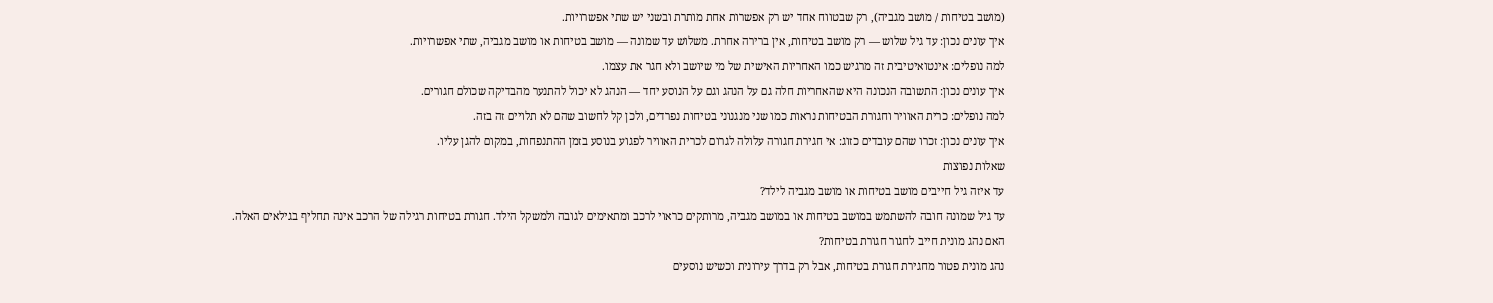(מושב בטיחות / מושב מגביה), רק שבטווח אחד יש רק אפשרות אחת מותרת ובשני יש שתי אפשרויות.
איך עונים נכון: עד גיל שלוש — רק מושב בטיחות, אין ברירה אחרת. משלוש עד שמונה — מושב בטיחות או מושב מגביה, שתי אפשרויות.
למה נופלים: אינטואיטיבית זה מרגיש כמו האחריות האישית של מי שיושב ולא חגר את עצמו.
איך עונים נכון: התשובה הנכונה היא שהאחריות חלה גם על הנהג וגם על הנוסע יחד — הנהג לא יכול להתנער מהבדיקה שכולם חגורים.
למה נופלים: כרית האוויר וחגורת הבטיחות נראות כמו שני מנגנוני בטיחות נפרדים, ולכן קל לחשוב שהם לא תלויים זה בזה.
איך עונים נכון: זכרו שהם עובדים כזוג: אי חגירת חגורה עלולה לגרום לכרית האוויר לפגוע בנוסע בזמן ההתנפחות, במקום להגן עליו.
שאלות נפוצות
עד איזה גיל חייבים מושב בטיחות או מושב מגביה לילד?
עד גיל שמונה חובה להשתמש במושב בטיחות או במושב מגביה, מרותקים כראוי לרכב ומתאימים לגובה ולמשקל הילד. חגורת בטיחות רגילה של הרכב אינה תחליף בגילאים האלה.
האם נהג מונית חייב לחגור חגורת בטיחות?
נהג מונית פטור מחגירת חגורת בטיחות, אבל רק בדרך עירונית וכשיש נוסעים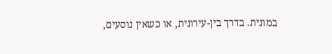במונית. בדרך בין-עירונית, או כשאין נוסעים,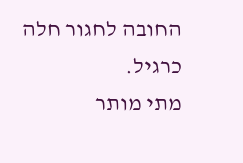החובה לחגור חלה כרגיל.
מתי מותר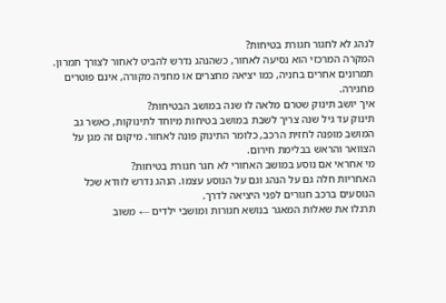לנהג לא לחגור חגורת בטיחות?
המקרה המרכזי הוא נסיעה לאחור, כשהנהג נדרש להביט לאחור לצורך תמרון. תמרונים אחרים בחניה, כמו יציאה מחצרים או מחניה מקורה, אינם פוטרים מחגירה.
איך יושב תינוק שטרם מלאה לו שנה במושב הבטיחות?
תינוק עד גיל שנה צריך לשבת במושב בטיחות מיוחד לתינוקות, כאשר גב המושב מופנה לחזית הרכב, כלומר התינוק פונה לאחור. מיקום זה מגן על הצוואר והראש בבלימת חירום.
מי אחראי אם נוסע במושב האחורי לא חגר חגורת בטיחות?
האחריות חלה גם על הנהג וגם על הנוסע עצמו. הנהג נדרש לוודא שכל הנוסעים ברכב חגורים לפני היציאה לדרך.
תרגלו את שאלות המאגר בנושא חגורות ומושבי ילדים ← משוב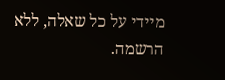מיידי על כל שאלה, ללא הרשמה.